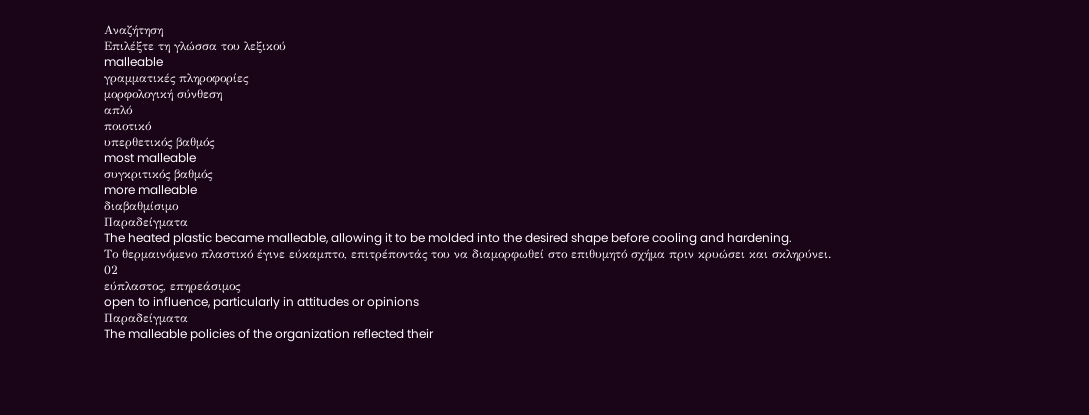Αναζήτηση
Επιλέξτε τη γλώσσα του λεξικού
malleable
γραμματικές πληροφορίες
μορφολογική σύνθεση
απλό
ποιοτικό
υπερθετικός βαθμός
most malleable
συγκριτικός βαθμός
more malleable
διαβαθμίσιμο
Παραδείγματα
The heated plastic became malleable, allowing it to be molded into the desired shape before cooling and hardening.
Το θερμαινόμενο πλαστικό έγινε εύκαμπτο, επιτρέποντάς του να διαμορφωθεί στο επιθυμητό σχήμα πριν κρυώσει και σκληρύνει.
02
εύπλαστος, επηρεάσιμος
open to influence, particularly in attitudes or opinions
Παραδείγματα
The malleable policies of the organization reflected their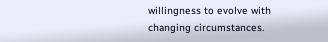willingness to evolve with changing circumstances.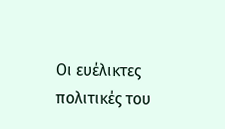Οι ευέλικτες πολιτικές του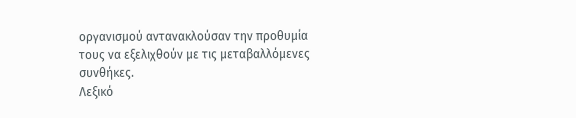οργανισμού αντανακλούσαν την προθυμία τους να εξελιχθούν με τις μεταβαλλόμενες συνθήκες.
Λεξικό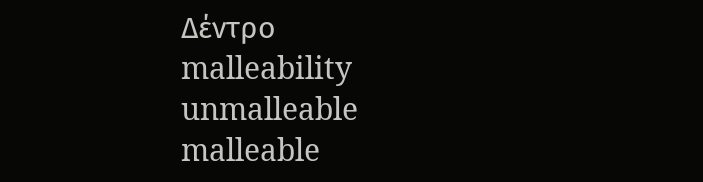Δέντρο
malleability
unmalleable
malleable